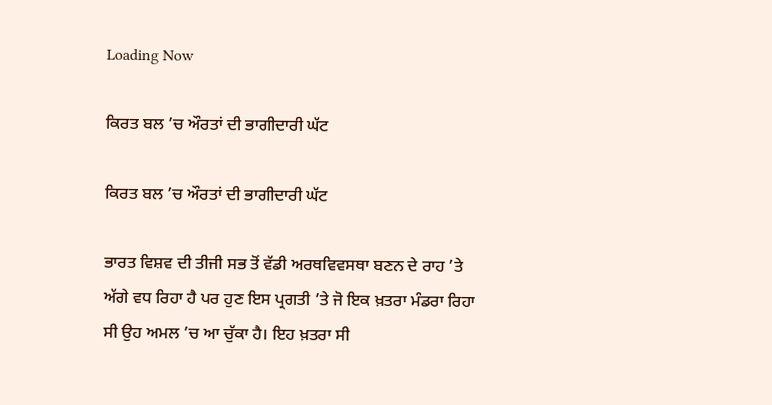Loading Now

ਕਿਰਤ ਬਲ ’ਚ ਔਰਤਾਂ ਦੀ ਭਾਗੀਦਾਰੀ ਘੱਟ

ਕਿਰਤ ਬਲ ’ਚ ਔਰਤਾਂ ਦੀ ਭਾਗੀਦਾਰੀ ਘੱਟ

ਭਾਰਤ ਵਿਸ਼ਵ ਦੀ ਤੀਜੀ ਸਭ ਤੋਂ ਵੱਡੀ ਅਰਥਵਿਵਸਥਾ ਬਣਨ ਦੇ ਰਾਹ ’ਤੇ ਅੱਗੇ ਵਧ ਰਿਹਾ ਹੈ ਪਰ ਹੁਣ ਇਸ ਪ੍ਰਗਤੀ ’ਤੇ ਜੋ ਇਕ ਖ਼ਤਰਾ ਮੰਡਰਾ ਰਿਹਾ ਸੀ ਉਹ ਅਮਲ ’ਚ ਆ ਚੁੱਕਾ ਹੈ। ਇਹ ਖ਼ਤਰਾ ਸੀ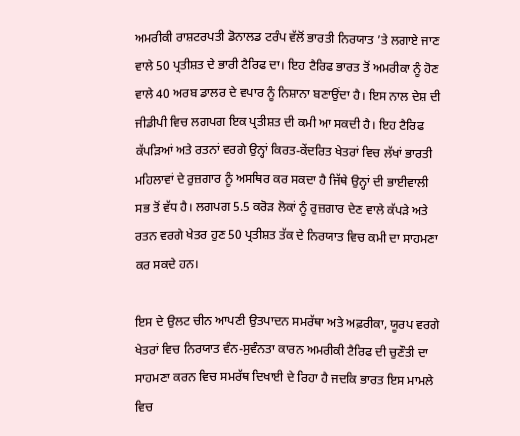ਅਮਰੀਕੀ ਰਾਸ਼ਟਰਪਤੀ ਡੋਨਾਲਡ ਟਰੰਪ ਵੱਲੋਂ ਭਾਰਤੀ ਨਿਰਯਾਤ ’ਤੇ ਲਗਾਏ ਜਾਣ ਵਾਲੇ 50 ਪ੍ਰਤੀਸ਼ਤ ਦੇ ਭਾਰੀ ਟੈਰਿਫ ਦਾ। ਇਹ ਟੈਰਿਫ ਭਾਰਤ ਤੋਂ ਅਮਰੀਕਾ ਨੂੰ ਹੋਣ ਵਾਲੇ 40 ਅਰਬ ਡਾਲਰ ਦੇ ਵਪਾਰ ਨੂੰ ਨਿਸ਼ਾਨਾ ਬਣਾਉਂਦਾ ਹੈ। ਇਸ ਨਾਲ ਦੇਸ਼ ਦੀ ਜੀਡੀਪੀ ਵਿਚ ਲਗਪਗ ਇਕ ਪ੍ਰਤੀਸ਼ਤ ਦੀ ਕਮੀ ਆ ਸਕਦੀ ਹੈ। ਇਹ ਟੈਰਿਫ ਕੱਪੜਿਆਂ ਅਤੇ ਰਤਨਾਂ ਵਰਗੇ ਉਨ੍ਹਾਂ ਕਿਰਤ-ਕੇਂਦਰਿਤ ਖੇਤਰਾਂ ਵਿਚ ਲੱਖਾਂ ਭਾਰਤੀ ਮਹਿਲਾਵਾਂ ਦੇ ਰੁਜ਼ਗਾਰ ਨੂੰ ਅਸਥਿਰ ਕਰ ਸਕਦਾ ਹੈ ਜਿੱਥੇ ਉਨ੍ਹਾਂ ਦੀ ਭਾਈਵਾਲੀ ਸਭ ਤੋਂ ਵੱਧ ਹੈ। ਲਗਪਗ 5.5 ਕਰੋੜ ਲੋਕਾਂ ਨੂੰ ਰੁਜ਼ਗਾਰ ਦੇਣ ਵਾਲੇ ਕੱਪੜੇ ਅਤੇ ਰਤਨ ਵਰਗੇ ਖੇਤਰ ਹੁਣ 50 ਪ੍ਰਤੀਸ਼ਤ ਤੱਕ ਦੇ ਨਿਰਯਾਤ ਵਿਚ ਕਮੀ ਦਾ ਸਾਹਮਣਾ ਕਰ ਸਕਦੇ ਹਨ।

ਇਸ ਦੇ ਉਲਟ ਚੀਨ ਆਪਣੀ ਉਤਪਾਦਨ ਸਮਰੱਥਾ ਅਤੇ ਅਫ਼ਰੀਕਾ, ਯੂਰਪ ਵਰਗੇ ਖੇਤਰਾਂ ਵਿਚ ਨਿਰਯਾਤ ਵੰਨ-ਸੁਵੰਨਤਾ ਕਾਰਨ ਅਮਰੀਕੀ ਟੈਰਿਫ ਦੀ ਚੁਣੌਤੀ ਦਾ ਸਾਹਮਣਾ ਕਰਨ ਵਿਚ ਸਮਰੱਥ ਦਿਖਾਈ ਦੇ ਰਿਹਾ ਹੈ ਜਦਕਿ ਭਾਰਤ ਇਸ ਮਾਮਲੇ ਵਿਚ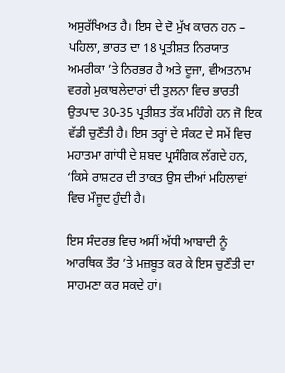ਅਸੁਰੱਖਿਅਤ ਹੈ। ਇਸ ਦੇ ਦੋ ਮੁੱਖ ਕਾਰਨ ਹਨ – ਪਹਿਲਾ, ਭਾਰਤ ਦਾ 18 ਪ੍ਰਤੀਸ਼ਤ ਨਿਰਯਾਤ ਅਮਰੀਕਾ ’ਤੇ ਨਿਰਭਰ ਹੈ ਅਤੇ ਦੂਜਾ, ਵੀਅਤਨਾਮ ਵਰਗੇ ਮੁਕਾਬਲੇਦਾਰਾਂ ਦੀ ਤੁਲਨਾ ਵਿਚ ਭਾਰਤੀ ਉਤਪਾਦ 30-35 ਪ੍ਰਤੀਸ਼ਤ ਤੱਕ ਮਹਿੰਗੇ ਹਨ ਜੋ ਇਕ ਵੱਡੀ ਚੁਣੌਤੀ ਹੈ। ਇਸ ਤਰ੍ਹਾਂ ਦੇ ਸੰਕਟ ਦੇ ਸਮੇਂ ਵਿਚ ਮਹਾਤਮਾ ਗਾਂਧੀ ਦੇ ਸ਼ਬਦ ਪ੍ਰਸੰਗਿਕ ਲੱਗਦੇ ਹਨ, ‘ਕਿਸੇ ਰਾਸ਼ਟਰ ਦੀ ਤਾਕਤ ਉਸ ਦੀਆਂ ਮਹਿਲਾਵਾਂ ਵਿਚ ਮੌਜੂਦ ਹੁੰਦੀ ਹੈ।

ਇਸ ਸੰਦਰਭ ਵਿਚ ਅਸੀਂ ਅੱਧੀ ਆਬਾਦੀ ਨੂੰ ਆਰਥਿਕ ਤੌਰ ’ਤੇ ਮਜ਼ਬੂਤ ਕਰ ਕੇ ਇਸ ਚੁਣੌਤੀ ਦਾ ਸਾਹਮਣਾ ਕਰ ਸਕਦੇ ਹਾਂ।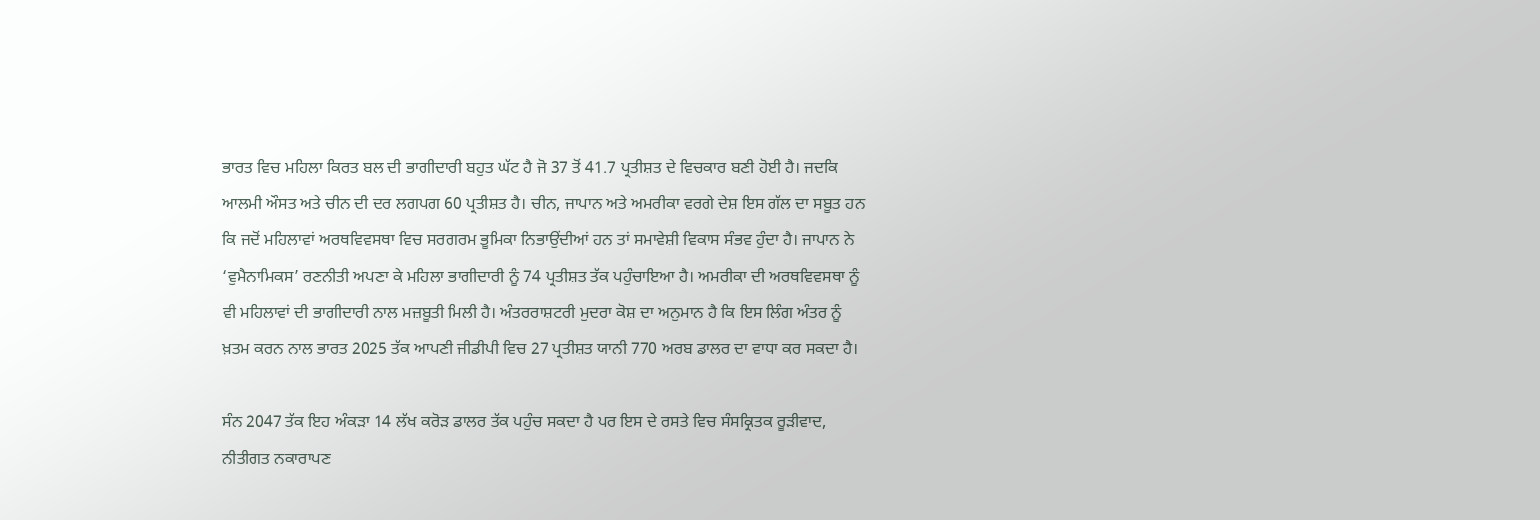ਭਾਰਤ ਵਿਚ ਮਹਿਲਾ ਕਿਰਤ ਬਲ ਦੀ ਭਾਗੀਦਾਰੀ ਬਹੁਤ ਘੱਟ ਹੈ ਜੋ 37 ਤੋਂ 41.7 ਪ੍ਰਤੀਸ਼ਤ ਦੇ ਵਿਚਕਾਰ ਬਣੀ ਹੋਈ ਹੈ। ਜਦਕਿ ਆਲਮੀ ਔਸਤ ਅਤੇ ਚੀਨ ਦੀ ਦਰ ਲਗਪਗ 60 ਪ੍ਰਤੀਸ਼ਤ ਹੈ। ਚੀਨ, ਜਾਪਾਨ ਅਤੇ ਅਮਰੀਕਾ ਵਰਗੇ ਦੇਸ਼ ਇਸ ਗੱਲ ਦਾ ਸਬੂਤ ਹਨ ਕਿ ਜਦੋਂ ਮਹਿਲਾਵਾਂ ਅਰਥਵਿਵਸਥਾ ਵਿਚ ਸਰਗਰਮ ਭੂਮਿਕਾ ਨਿਭਾਉਂਦੀਆਂ ਹਨ ਤਾਂ ਸਮਾਵੇਸ਼ੀ ਵਿਕਾਸ ਸੰਭਵ ਹੁੰਦਾ ਹੈ। ਜਾਪਾਨ ਨੇ ‘ਵੁਮੈਨਾਮਿਕਸ’ ਰਣਨੀਤੀ ਅਪਣਾ ਕੇ ਮਹਿਲਾ ਭਾਗੀਦਾਰੀ ਨੂੰ 74 ਪ੍ਰਤੀਸ਼ਤ ਤੱਕ ਪਹੁੰਚਾਇਆ ਹੈ। ਅਮਰੀਕਾ ਦੀ ਅਰਥਵਿਵਸਥਾ ਨੂੰ ਵੀ ਮਹਿਲਾਵਾਂ ਦੀ ਭਾਗੀਦਾਰੀ ਨਾਲ ਮਜ਼ਬੂਤੀ ਮਿਲੀ ਹੈ। ਅੰਤਰਰਾਸ਼ਟਰੀ ਮੁਦਰਾ ਕੋਸ਼ ਦਾ ਅਨੁਮਾਨ ਹੈ ਕਿ ਇਸ ਲਿੰਗ ਅੰਤਰ ਨੂੰ ਖ਼ਤਮ ਕਰਨ ਨਾਲ ਭਾਰਤ 2025 ਤੱਕ ਆਪਣੀ ਜੀਡੀਪੀ ਵਿਚ 27 ਪ੍ਰਤੀਸ਼ਤ ਯਾਨੀ 770 ਅਰਬ ਡਾਲਰ ਦਾ ਵਾਧਾ ਕਰ ਸਕਦਾ ਹੈ।

ਸੰਨ 2047 ਤੱਕ ਇਹ ਅੰਕੜਾ 14 ਲੱਖ ਕਰੋੜ ਡਾਲਰ ਤੱਕ ਪਹੁੰਚ ਸਕਦਾ ਹੈ ਪਰ ਇਸ ਦੇ ਰਸਤੇ ਵਿਚ ਸੰਸਕ੍ਰਿਤਕ ਰੂੜੀਵਾਦ, ਨੀਤੀਗਤ ਨਕਾਰਾਪਣ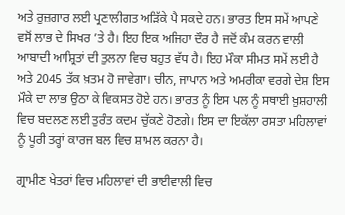ਅਤੇ ਰੁਜ਼ਗਾਰ ਲਈ ਪ੍ਰਣਾਲੀਗਤ ਅੜਿੱਕੇ ਪੈ ਸਕਦੇ ਹਨ। ਭਾਰਤ ਇਸ ਸਮੇਂ ਆਪਣੇ ਵਸੋਂ ਲਾਭ ਦੇ ਸਿਖਰ ’ਤੇ ਹੈ। ਇਹ ਇਕ ਅਜਿਹਾ ਦੌਰ ਹੈ ਜਦੋਂ ਕੰਮ ਕਰਨ ਵਾਲੀ ਆਬਾਦੀ ਆਸ਼੍ਰਿਤਾਂ ਦੀ ਤੁਲਨਾ ਵਿਚ ਬਹੁਤ ਵੱਧ ਹੈ। ਇਹ ਮੌਕਾ ਸੀਮਤ ਸਮੇਂ ਲਈ ਹੈ ਅਤੇ 2045 ਤੱਕ ਖ਼ਤਮ ਹੋ ਜਾਵੇਗਾ। ਚੀਨ, ਜਾਪਾਨ ਅਤੇ ਅਮਰੀਕਾ ਵਰਗੇ ਦੇਸ਼ ਇਸ ਮੌਕੇ ਦਾ ਲਾਭ ਉਠਾ ਕੇ ਵਿਕਸਤ ਹੋਏ ਹਨ। ਭਾਰਤ ਨੂੰ ਇਸ ਪਲ ਨੂੰ ਸਥਾਈ ਖ਼ੁਸ਼ਹਾਲੀ ਵਿਚ ਬਦਲਣ ਲਈ ਤੁਰੰਤ ਕਦਮ ਚੁੱਕਣੇ ਹੋਣਗੇ। ਇਸ ਦਾ ਇਕੱਲਾ ਰਸਤਾ ਮਹਿਲਾਵਾਂ ਨੂੰ ਪੂਰੀ ਤਰ੍ਹਾਂ ਕਾਰਜ ਬਲ ਵਿਚ ਸ਼ਾਮਲ ਕਰਨਾ ਹੈ।

ਗ੍ਰਾਮੀਣ ਖੇਤਰਾਂ ਵਿਚ ਮਹਿਲਾਵਾਂ ਦੀ ਭਾਈਵਾਲੀ ਵਿਚ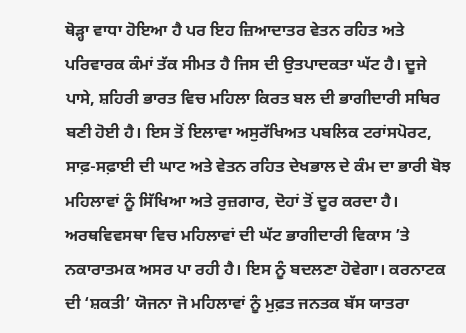ਥੋੜ੍ਹਾ ਵਾਧਾ ਹੋਇਆ ਹੈ ਪਰ ਇਹ ਜ਼ਿਆਦਾਤਰ ਵੇਤਨ ਰਹਿਤ ਅਤੇ ਪਰਿਵਾਰਕ ਕੰਮਾਂ ਤੱਕ ਸੀਮਤ ਹੈ ਜਿਸ ਦੀ ਉਤਪਾਦਕਤਾ ਘੱਟ ਹੈ। ਦੂਜੇ ਪਾਸੇ, ਸ਼ਹਿਰੀ ਭਾਰਤ ਵਿਚ ਮਹਿਲਾ ਕਿਰਤ ਬਲ ਦੀ ਭਾਗੀਦਾਰੀ ਸਥਿਰ ਬਣੀ ਹੋਈ ਹੈ। ਇਸ ਤੋਂ ਇਲਾਵਾ ਅਸੁਰੱਖਿਅਤ ਪਬਲਿਕ ਟਰਾਂਸਪੋਰਟ, ਸਾਫ਼-ਸਫ਼ਾਈ ਦੀ ਘਾਟ ਅਤੇ ਵੇਤਨ ਰਹਿਤ ਦੇਖਭਾਲ ਦੇ ਕੰਮ ਦਾ ਭਾਰੀ ਬੋਝ ਮਹਿਲਾਵਾਂ ਨੂੰ ਸਿੱਖਿਆ ਅਤੇ ਰੁਜ਼ਗਾਰ, ਦੋਹਾਂ ਤੋਂ ਦੂਰ ਕਰਦਾ ਹੈ। ਅਰਥਵਿਵਸਥਾ ਵਿਚ ਮਹਿਲਾਵਾਂ ਦੀ ਘੱਟ ਭਾਗੀਦਾਰੀ ਵਿਕਾਸ ’ਤੇ ਨਕਾਰਾਤਮਕ ਅਸਰ ਪਾ ਰਹੀ ਹੈ। ਇਸ ਨੂੰ ਬਦਲਣਾ ਹੋਵੇਗਾ। ਕਰਨਾਟਕ ਦੀ ‘ਸ਼ਕਤੀ’ ਯੋਜਨਾ ਜੋ ਮਹਿਲਾਵਾਂ ਨੂੰ ਮੁਫ਼ਤ ਜਨਤਕ ਬੱਸ ਯਾਤਰਾ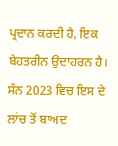ਪ੍ਰਦਾਨ ਕਰਦੀ ਹੈ, ਇਕ ਬੇਹਤਰੀਨ ਉਦਾਹਰਨ ਹੈ। ਸੰਨ 2023 ਵਿਚ ਇਸ ਦੇ ਲਾਂਚ ਤੋਂ ਬਾਅਦ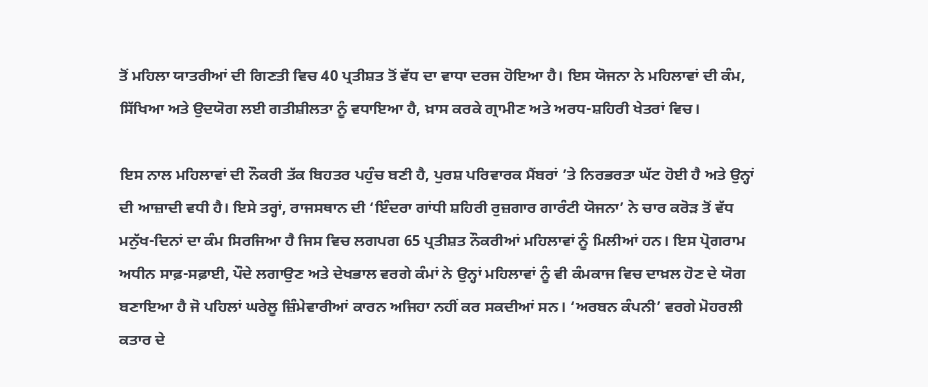ਤੋਂ ਮਹਿਲਾ ਯਾਤਰੀਆਂ ਦੀ ਗਿਣਤੀ ਵਿਚ 40 ਪ੍ਰਤੀਸ਼ਤ ਤੋਂ ਵੱਧ ਦਾ ਵਾਧਾ ਦਰਜ ਹੋਇਆ ਹੈ। ਇਸ ਯੋਜਨਾ ਨੇ ਮਹਿਲਾਵਾਂ ਦੀ ਕੰਮ, ਸਿੱਖਿਆ ਅਤੇ ਉਦਯੋਗ ਲਈ ਗਤੀਸ਼ੀਲਤਾ ਨੂੰ ਵਧਾਇਆ ਹੈ, ਖ਼ਾਸ ਕਰਕੇ ਗ੍ਰਾਮੀਣ ਅਤੇ ਅਰਧ-ਸ਼ਹਿਰੀ ਖੇਤਰਾਂ ਵਿਚ।

ਇਸ ਨਾਲ ਮਹਿਲਾਵਾਂ ਦੀ ਨੌਕਰੀ ਤੱਕ ਬਿਹਤਰ ਪਹੁੰਚ ਬਣੀ ਹੈ, ਪੁਰਸ਼ ਪਰਿਵਾਰਕ ਮੈਂਬਰਾਂ ’ਤੇ ਨਿਰਭਰਤਾ ਘੱਟ ਹੋਈ ਹੈ ਅਤੇ ਉਨ੍ਹਾਂ ਦੀ ਆਜ਼ਾਦੀ ਵਧੀ ਹੈ। ਇਸੇ ਤਰ੍ਹਾਂ, ਰਾਜਸਥਾਨ ਦੀ ‘ਇੰਦਰਾ ਗਾਂਧੀ ਸ਼ਹਿਰੀ ਰੁਜ਼ਗਾਰ ਗਾਰੰਟੀ ਯੋਜਨਾ’ ਨੇ ਚਾਰ ਕਰੋੜ ਤੋਂ ਵੱਧ ਮਨੁੱਖ-ਦਿਨਾਂ ਦਾ ਕੰਮ ਸਿਰਜਿਆ ਹੈ ਜਿਸ ਵਿਚ ਲਗਪਗ 65 ਪ੍ਰਤੀਸ਼ਤ ਨੌਕਰੀਆਂ ਮਹਿਲਾਵਾਂ ਨੂੰ ਮਿਲੀਆਂ ਹਨ। ਇਸ ਪ੍ਰੋਗਰਾਮ ਅਧੀਨ ਸਾਫ਼-ਸਫ਼ਾਈ, ਪੌਦੇ ਲਗਾਉਣ ਅਤੇ ਦੇਖਭਾਲ ਵਰਗੇ ਕੰਮਾਂ ਨੇ ਉਨ੍ਹਾਂ ਮਹਿਲਾਵਾਂ ਨੂੰ ਵੀ ਕੰਮਕਾਜ ਵਿਚ ਦਾਖ਼ਲ ਹੋਣ ਦੇ ਯੋਗ ਬਣਾਇਆ ਹੈ ਜੋ ਪਹਿਲਾਂ ਘਰੇਲੂ ਜ਼ਿੰਮੇਵਾਰੀਆਂ ਕਾਰਨ ਅਜਿਹਾ ਨਹੀਂ ਕਰ ਸਕਦੀਆਂ ਸਨ। ‘ਅਰਬਨ ਕੰਪਨੀ’ ਵਰਗੇ ਮੋਹਰਲੀ ਕਤਾਰ ਦੇ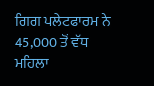ਗਿਗ ਪਲੇਟਫਾਰਮ ਨੇ 45,000 ਤੋਂ ਵੱਧ ਮਹਿਲਾ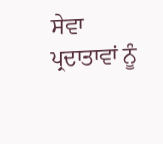ਸੇਵਾ ਪ੍ਰਦਾਤਾਵਾਂ ਨੂੰ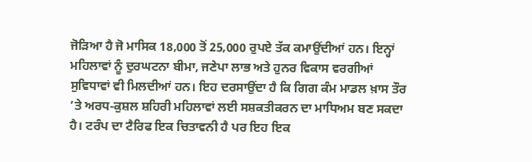ਜੋੜਿਆ ਹੈ ਜੋ ਮਾਸਿਕ 18,000 ਤੋਂ 25,000 ਰੁਪਏ ਤੱਕ ਕਮਾਉਂਦੀਆਂ ਹਨ। ਇਨ੍ਹਾਂ ਮਹਿਲਾਵਾਂ ਨੂੰ ਦੁਰਘਟਨਾ ਬੀਮਾ, ਜਣੇਪਾ ਲਾਭ ਅਤੇ ਹੁਨਰ ਵਿਕਾਸ ਵਰਗੀਆਂ ਸੁਵਿਧਾਵਾਂ ਵੀ ਮਿਲਦੀਆਂ ਹਨ। ਇਹ ਦਰਸਾਉਂਦਾ ਹੈ ਕਿ ਗਿਗ ਕੰਮ ਮਾਡਲ ਖ਼ਾਸ ਤੌਰ ’ਤੇ ਅਰਧ-ਕੁਸ਼ਲ ਸ਼ਹਿਰੀ ਮਹਿਲਾਵਾਂ ਲਈ ਸਸ਼ਕਤੀਕਰਨ ਦਾ ਮਾਧਿਅਮ ਬਣ ਸਕਦਾ ਹੈ। ਟਰੰਪ ਦਾ ਟੈਰਿਫ ਇਕ ਚਿਤਾਵਨੀ ਹੈ ਪਰ ਇਹ ਇਕ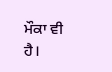ਮੌਕਾ ਵੀ ਹੈ।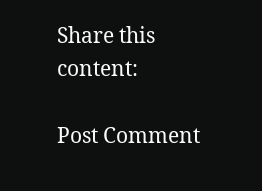Share this content:

Post Comment